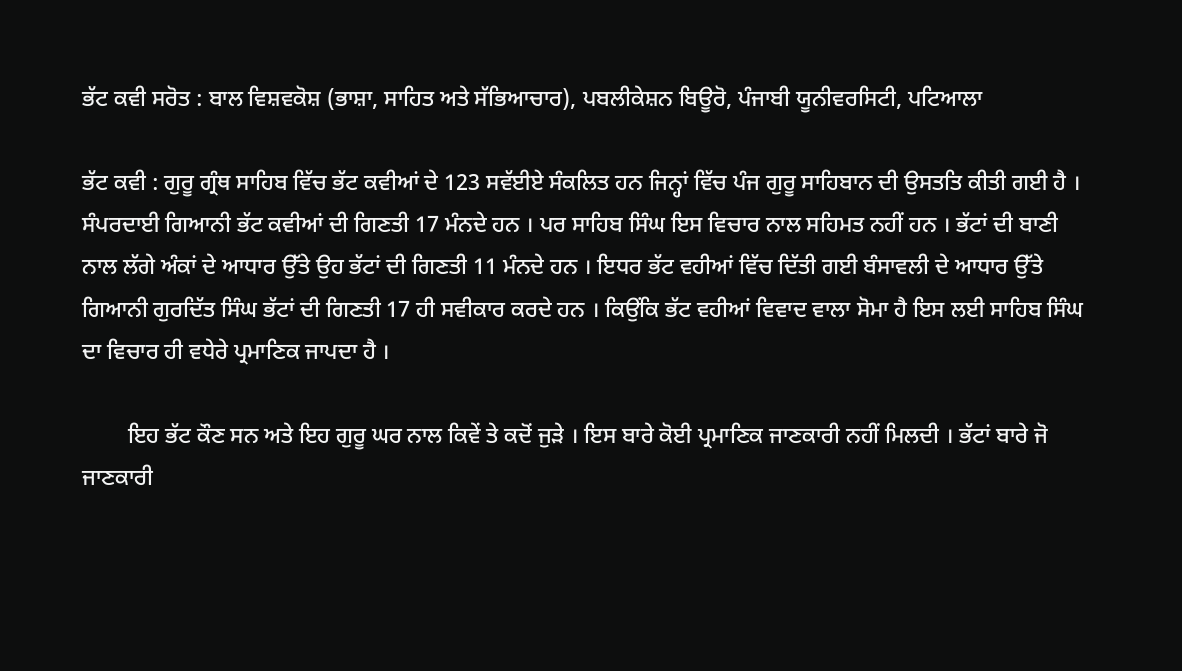ਭੱਟ ਕਵੀ ਸਰੋਤ : ਬਾਲ ਵਿਸ਼ਵਕੋਸ਼ (ਭਾਸ਼ਾ, ਸਾਹਿਤ ਅਤੇ ਸੱਭਿਆਚਾਰ), ਪਬਲੀਕੇਸ਼ਨ ਬਿਊਰੋ, ਪੰਜਾਬੀ ਯੂਨੀਵਰਸਿਟੀ, ਪਟਿਆਲਾ

ਭੱਟ ਕਵੀ : ਗੁਰੂ ਗ੍ਰੰਥ ਸਾਹਿਬ ਵਿੱਚ ਭੱਟ ਕਵੀਆਂ ਦੇ 123 ਸਵੱਈਏ ਸੰਕਲਿਤ ਹਨ ਜਿਨ੍ਹਾਂ ਵਿੱਚ ਪੰਜ ਗੁਰੂ ਸਾਹਿਬਾਨ ਦੀ ਉਸਤਤਿ ਕੀਤੀ ਗਈ ਹੈ । ਸੰਪਰਦਾਈ ਗਿਆਨੀ ਭੱਟ ਕਵੀਆਂ ਦੀ ਗਿਣਤੀ 17 ਮੰਨਦੇ ਹਨ । ਪਰ ਸਾਹਿਬ ਸਿੰਘ ਇਸ ਵਿਚਾਰ ਨਾਲ ਸਹਿਮਤ ਨਹੀਂ ਹਨ । ਭੱਟਾਂ ਦੀ ਬਾਣੀ ਨਾਲ ਲੱਗੇ ਅੰਕਾਂ ਦੇ ਆਧਾਰ ਉੱਤੇ ਉਹ ਭੱਟਾਂ ਦੀ ਗਿਣਤੀ 11 ਮੰਨਦੇ ਹਨ । ਇਧਰ ਭੱਟ ਵਹੀਆਂ ਵਿੱਚ ਦਿੱਤੀ ਗਈ ਬੰਸਾਵਲੀ ਦੇ ਆਧਾਰ ਉੱਤੇ ਗਿਆਨੀ ਗੁਰਦਿੱਤ ਸਿੰਘ ਭੱਟਾਂ ਦੀ ਗਿਣਤੀ 17 ਹੀ ਸਵੀਕਾਰ ਕਰਦੇ ਹਨ । ਕਿਉਂਕਿ ਭੱਟ ਵਹੀਆਂ ਵਿਵਾਦ ਵਾਲਾ ਸੋਮਾ ਹੈ ਇਸ ਲਈ ਸਾਹਿਬ ਸਿੰਘ ਦਾ ਵਿਚਾਰ ਹੀ ਵਧੇਰੇ ਪ੍ਰਮਾਣਿਕ ਜਾਪਦਾ ਹੈ ।

        ਇਹ ਭੱਟ ਕੌਣ ਸਨ ਅਤੇ ਇਹ ਗੁਰੂ ਘਰ ਨਾਲ ਕਿਵੇਂ ਤੇ ਕਦੋਂ ਜੁੜੇ । ਇਸ ਬਾਰੇ ਕੋਈ ਪ੍ਰਮਾਣਿਕ ਜਾਣਕਾਰੀ ਨਹੀਂ ਮਿਲਦੀ । ਭੱਟਾਂ ਬਾਰੇ ਜੋ ਜਾਣਕਾਰੀ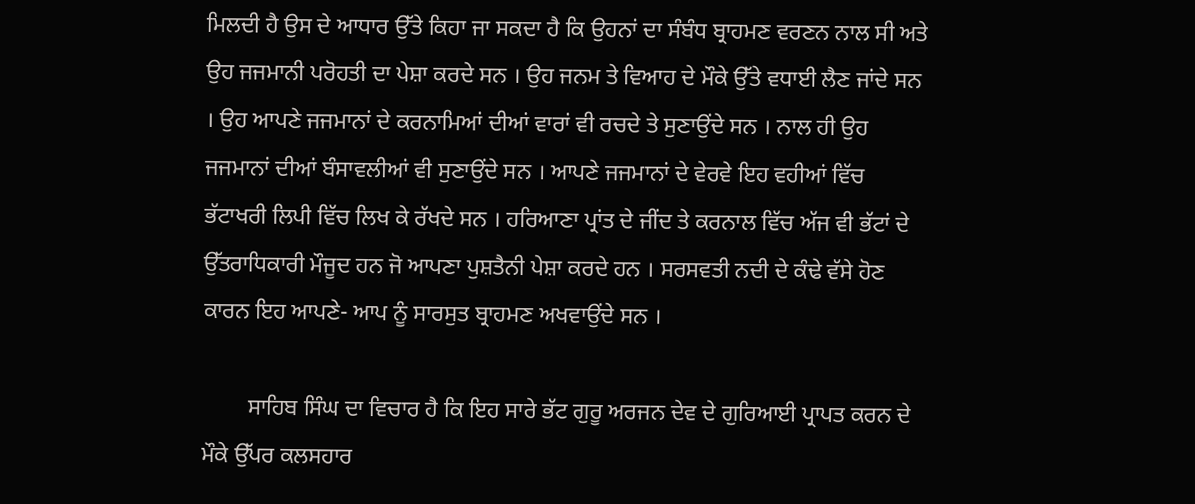ਮਿਲਦੀ ਹੈ ਉਸ ਦੇ ਆਧਾਰ ਉੱਤੇ ਕਿਹਾ ਜਾ ਸਕਦਾ ਹੈ ਕਿ ਉਹਨਾਂ ਦਾ ਸੰਬੰਧ ਬ੍ਰਾਹਮਣ ਵਰਣਨ ਨਾਲ ਸੀ ਅਤੇ ਉਹ ਜਜਮਾਨੀ ਪਰੋਹਤੀ ਦਾ ਪੇਸ਼ਾ ਕਰਦੇ ਸਨ । ਉਹ ਜਨਮ ਤੇ ਵਿਆਹ ਦੇ ਮੌਕੇ ਉੱਤੇ ਵਧਾਈ ਲੈਣ ਜਾਂਦੇ ਸਨ । ਉਹ ਆਪਣੇ ਜਜਮਾਨਾਂ ਦੇ ਕਰਨਾਮਿਆਂ ਦੀਆਂ ਵਾਰਾਂ ਵੀ ਰਚਦੇ ਤੇ ਸੁਣਾਉਂਦੇ ਸਨ । ਨਾਲ ਹੀ ਉਹ ਜਜਮਾਨਾਂ ਦੀਆਂ ਬੰਸਾਵਲੀਆਂ ਵੀ ਸੁਣਾਉਂਦੇ ਸਨ । ਆਪਣੇ ਜਜਮਾਨਾਂ ਦੇ ਵੇਰਵੇ ਇਹ ਵਹੀਆਂ ਵਿੱਚ ਭੱਟਾਖਰੀ ਲਿਪੀ ਵਿੱਚ ਲਿਖ ਕੇ ਰੱਖਦੇ ਸਨ । ਹਰਿਆਣਾ ਪ੍ਰਾਂਤ ਦੇ ਜੀਂਦ ਤੇ ਕਰਨਾਲ ਵਿੱਚ ਅੱਜ ਵੀ ਭੱਟਾਂ ਦੇ ਉੱਤਰਾਧਿਕਾਰੀ ਮੌਜੂਦ ਹਨ ਜੋ ਆਪਣਾ ਪੁਸ਼ਤੈਨੀ ਪੇਸ਼ਾ ਕਰਦੇ ਹਨ । ਸਰਸਵਤੀ ਨਦੀ ਦੇ ਕੰਢੇ ਵੱਸੇ ਹੋਣ ਕਾਰਨ ਇਹ ਆਪਣੇ- ਆਪ ਨੂੰ ਸਾਰਸੁਤ ਬ੍ਰਾਹਮਣ ਅਖਵਾਉਂਦੇ ਸਨ ।

        ਸਾਹਿਬ ਸਿੰਘ ਦਾ ਵਿਚਾਰ ਹੈ ਕਿ ਇਹ ਸਾਰੇ ਭੱਟ ਗੁਰੂ ਅਰਜਨ ਦੇਵ ਦੇ ਗੁਰਿਆਈ ਪ੍ਰਾਪਤ ਕਰਨ ਦੇ ਮੌਕੇ ਉੱਪਰ ਕਲਸਹਾਰ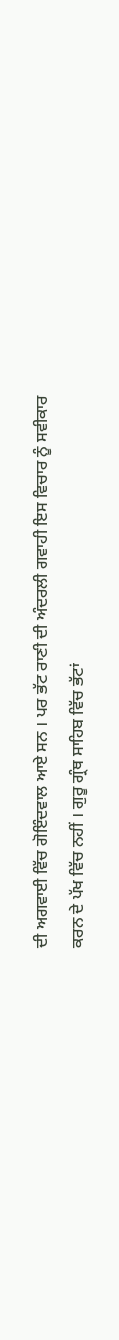ਦੀ ਅਗਵਾਈ ਵਿੱਚ ਗੋਇੰਦਵਾਲ ਆਏ ਸਨ । ਪਰ ਭੱਟ ਰਾਣੀ ਦੀ ਅੰਦਰਲੀ ਗਵਾਹੀ ਇਸ ਵਿਚਾਰ ਨੂੰ ਸਵੀਕਾਰ ਕਰਨ ਦੇ ਪੱਖ ਵਿੱਚ ਨਹੀਂ । ਗੁਰੂ ਗ੍ਰੰਥ ਸਾਹਿਬ ਵਿੱਚ ਭੱਟਾਂ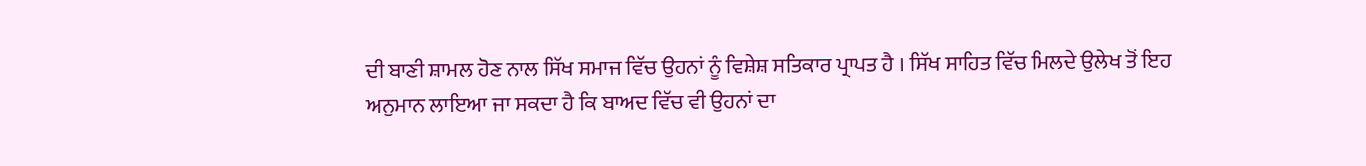ਦੀ ਬਾਣੀ ਸ਼ਾਮਲ ਹੋਣ ਨਾਲ ਸਿੱਖ ਸਮਾਜ ਵਿੱਚ ਉਹਨਾਂ ਨੂੰ ਵਿਸ਼ੇਸ਼ ਸਤਿਕਾਰ ਪ੍ਰਾਪਤ ਹੈ । ਸਿੱਖ ਸਾਹਿਤ ਵਿੱਚ ਮਿਲਦੇ ਉਲੇਖ ਤੋਂ ਇਹ ਅਨੁਮਾਨ ਲਾਇਆ ਜਾ ਸਕਦਾ ਹੈ ਕਿ ਬਾਅਦ ਵਿੱਚ ਵੀ ਉਹਨਾਂ ਦਾ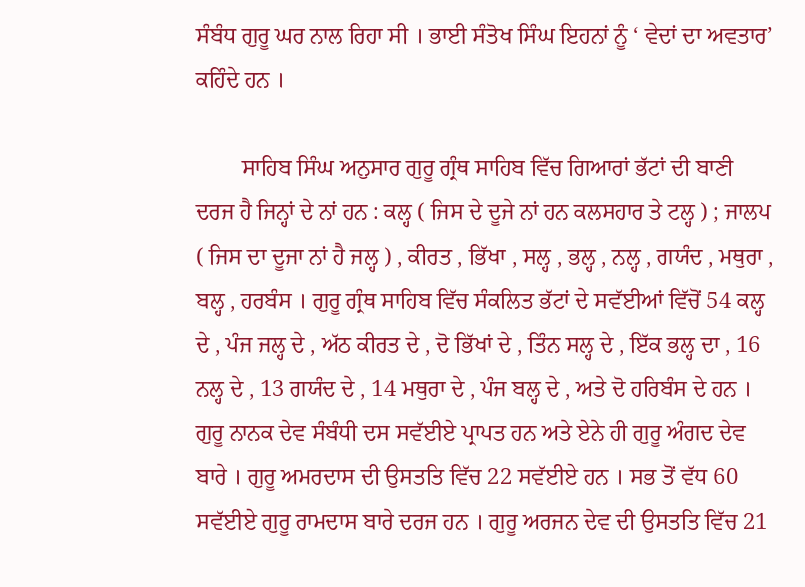ਸੰਬੰਧ ਗੁਰੂ ਘਰ ਨਾਲ ਰਿਹਾ ਸੀ । ਭਾਈ ਸੰਤੋਖ ਸਿੰਘ ਇਹਨਾਂ ਨੂੰ ‘ ਵੇਦਾਂ ਦਾ ਅਵਤਾਰ’ ਕਹਿੰਦੇ ਹਨ ।

        ਸਾਹਿਬ ਸਿੰਘ ਅਨੁਸਾਰ ਗੁਰੂ ਗ੍ਰੰਥ ਸਾਹਿਬ ਵਿੱਚ ਗਿਆਰਾਂ ਭੱਟਾਂ ਦੀ ਬਾਣੀ ਦਰਜ ਹੈ ਜਿਨ੍ਹਾਂ ਦੇ ਨਾਂ ਹਨ : ਕਲ੍ਹ ( ਜਿਸ ਦੇ ਦੂਜੇ ਨਾਂ ਹਨ ਕਲਸਹਾਰ ਤੇ ਟਲ੍ਹ ) ; ਜਾਲਪ ( ਜਿਸ ਦਾ ਦੂਜਾ ਨਾਂ ਹੈ ਜਲ੍ਹ ) , ਕੀਰਤ , ਭਿੱਖਾ , ਸਲ੍ਹ , ਭਲ੍ਹ , ਨਲ੍ਹ , ਗਯੰਦ , ਮਥੁਰਾ , ਬਲ੍ਹ , ਹਰਬੰਸ । ਗੁਰੂ ਗ੍ਰੰਥ ਸਾਹਿਬ ਵਿੱਚ ਸੰਕਲਿਤ ਭੱਟਾਂ ਦੇ ਸਵੱਈਆਂ ਵਿੱਚੋਂ 54 ਕਲ੍ਹ ਦੇ , ਪੰਜ ਜਲ੍ਹ ਦੇ , ਅੱਠ ਕੀਰਤ ਦੇ , ਦੋ ਭਿੱਖਾਂ ਦੇ , ਤਿੰਨ ਸਲ੍ਹ ਦੇ , ਇੱਕ ਭਲ੍ਹ ਦਾ , 16 ਨਲ੍ਹ ਦੇ , 13 ਗਯੰਦ ਦੇ , 14 ਮਥੁਰਾ ਦੇ , ਪੰਜ ਬਲ੍ਹ ਦੇ , ਅਤੇ ਦੋ ਹਰਿਬੰਸ ਦੇ ਹਨ । ਗੁਰੂ ਨਾਨਕ ਦੇਵ ਸੰਬੰਧੀ ਦਸ ਸਵੱਈਏ ਪ੍ਰਾਪਤ ਹਨ ਅਤੇ ਏਨੇ ਹੀ ਗੁਰੂ ਅੰਗਦ ਦੇਵ ਬਾਰੇ । ਗੁਰੂ ਅਮਰਦਾਸ ਦੀ ਉਸਤਤਿ ਵਿੱਚ 22 ਸਵੱਈਏ ਹਨ । ਸਭ ਤੋਂ ਵੱਧ 60 ਸਵੱਈਏ ਗੁਰੂ ਰਾਮਦਾਸ ਬਾਰੇ ਦਰਜ ਹਨ । ਗੁਰੂ ਅਰਜਨ ਦੇਵ ਦੀ ਉਸਤਤਿ ਵਿੱਚ 21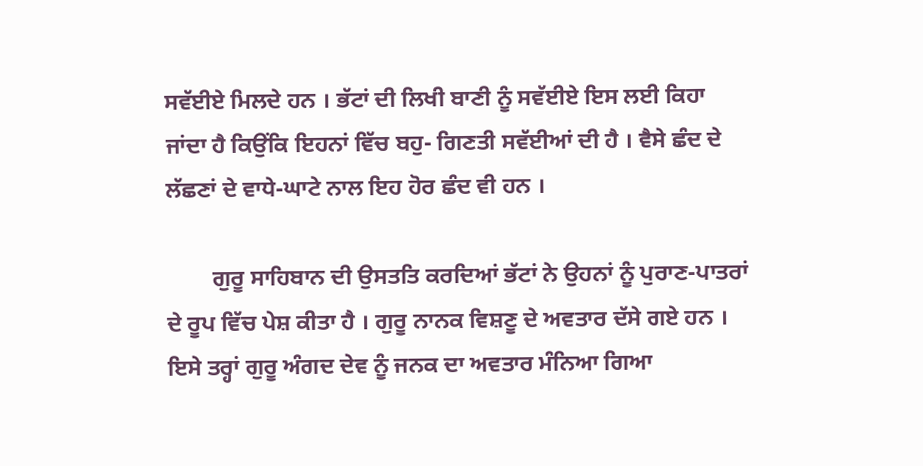ਸਵੱਈਏ ਮਿਲਦੇ ਹਨ । ਭੱਟਾਂ ਦੀ ਲਿਖੀ ਬਾਣੀ ਨੂੰ ਸਵੱਈਏ ਇਸ ਲਈ ਕਿਹਾ ਜਾਂਦਾ ਹੈ ਕਿਉਂਕਿ ਇਹਨਾਂ ਵਿੱਚ ਬਹੁ- ਗਿਣਤੀ ਸਵੱਈਆਂ ਦੀ ਹੈ । ਵੈਸੇ ਛੰਦ ਦੇ ਲੱਛਣਾਂ ਦੇ ਵਾਧੇ-ਘਾਟੇ ਨਾਲ ਇਹ ਹੋਰ ਛੰਦ ਵੀ ਹਨ ।

        ਗੁਰੂ ਸਾਹਿਬਾਨ ਦੀ ਉਸਤਤਿ ਕਰਦਿਆਂ ਭੱਟਾਂ ਨੇ ਉਹਨਾਂ ਨੂੰ ਪੁਰਾਣ-ਪਾਤਰਾਂ ਦੇ ਰੂਪ ਵਿੱਚ ਪੇਸ਼ ਕੀਤਾ ਹੈ । ਗੁਰੂ ਨਾਨਕ ਵਿਸ਼ਣੂ ਦੇ ਅਵਤਾਰ ਦੱਸੇ ਗਏ ਹਨ । ਇਸੇ ਤਰ੍ਹਾਂ ਗੁਰੂ ਅੰਗਦ ਦੇਵ ਨੂੰ ਜਨਕ ਦਾ ਅਵਤਾਰ ਮੰਨਿਆ ਗਿਆ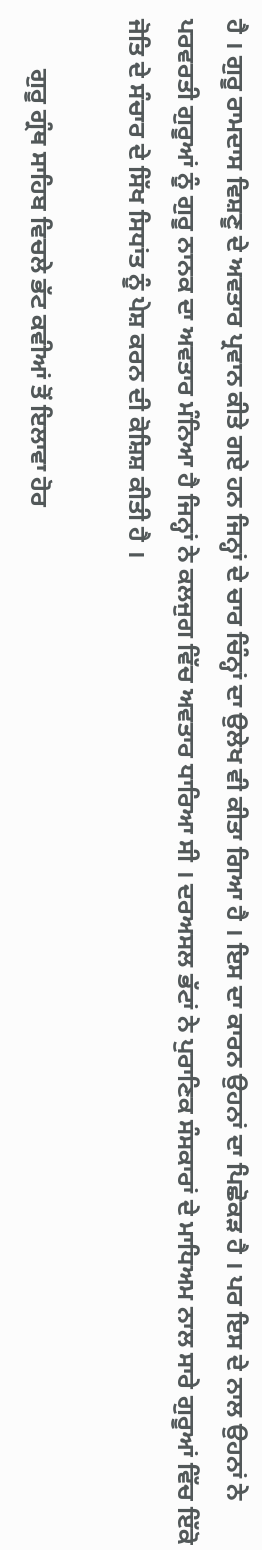ਹੈ । ਗੁਰੂ ਰਾਮਦਾਸ ਵਿਸ਼ਣੂ ਦੇ ਅਵਤਾਰ ਪ੍ਰਵਾਨ ਕੀਤੇ ਗਏ ਹਨ ਜਿਨ੍ਹਾਂ ਦੇ ਚਾਰ ਚਿੰਨ੍ਹਾਂ ਦਾ ਉਲੇਖ ਵੀ ਕੀਤਾ ਗਿਆ ਹੈ । ਇਸ ਦਾ ਕਾਰਨ ਉਹਨਾਂ ਦਾ ਪਿਛੋਕੜ ਹੈ । ਪਰ ਇਸ ਦੇ ਨਾਲ ਉਹਨਾਂ ਨੇ ਪਰਵਰਤੀ ਗੁਰੂਆਂ ਨੂੰ ਗੁਰੂ ਨਾਨਕ ਦਾ ਅਵਤਾਰ ਮੰਨਿਆ ਹੈ ਜਿਨ੍ਹਾਂ ਨੇ ਕਲਜੁਗ ਵਿੱਚ ਅਵਤਾਰ ਧਾਰਿਆ ਸੀ । ਦਰਅਸਲ ਭੱਟਾਂ ਨੇ ਪੁਰਾਣਿਕ ਸੰਸਕਾਰਾਂ ਦੇ ਮਾਧਿਅਮ ਨਾਲ ਸਾਰੇ ਗੁਰੂਆਂ ਵਿੱਚ ਇੱਕੋ ਜੋਤਿ ਦੇ ਸੰਚਾਰ ਦੇ ਸਿੱਖ ਸਿਧਾਂਤ ਨੂੰ ਪੇਸ਼ ਕਰਨ ਦੀ ਕੋਸ਼ਿਸ਼ ਕੀਤੀ ਹੈ ।

        ਗੁਰੂ ਗ੍ਰੰਥ ਸਾਹਿਬ ਵਿਚਲੇ ਭੱਟ ਕਵੀਆਂ ਤੋਂ ਇਲਾਵਾ ਹੋਰ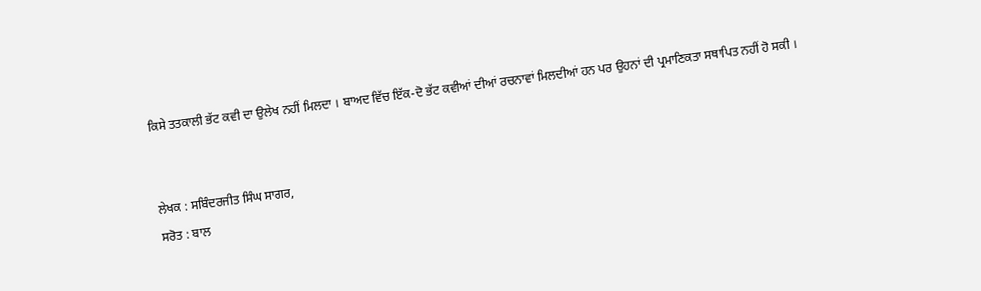ਕਿਸੇ ਤਤਕਾਲੀ ਭੱਟ ਕਵੀ ਦਾ ਉਲੇਖ ਨਹੀਂ ਮਿਲਦਾ । ਬਾਅਦ ਵਿੱਚ ਇੱਕ-ਦੋ ਭੱਟ ਕਵੀਆਂ ਦੀਆਂ ਰਚਨਾਵਾਂ ਮਿਲਦੀਆਂ ਹਨ ਪਰ ਉਹਨਾਂ ਦੀ ਪ੍ਰਮਾਣਿਕਤਾ ਸਥਾਪਿਤ ਨਹੀਂ ਹੋ ਸਕੀ ।


ਲੇਖਕ : ਸਬਿੰਦਰਜੀਤ ਸਿੰਘ ਸਾਗਰ,
ਸਰੋਤ : ਬਾਲ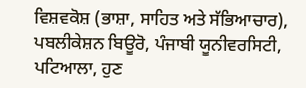ਵਿਸ਼ਵਕੋਸ਼ (ਭਾਸ਼ਾ, ਸਾਹਿਤ ਅਤੇ ਸੱਭਿਆਚਾਰ), ਪਬਲੀਕੇਸ਼ਨ ਬਿਊਰੋ, ਪੰਜਾਬੀ ਯੂਨੀਵਰਸਿਟੀ, ਪਟਿਆਲਾ, ਹੁਣ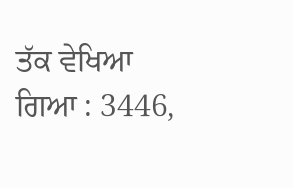ਤੱਕ ਵੇਖਿਆ ਗਿਆ : 3446,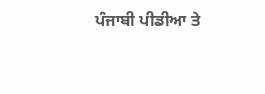ਪੰਜਾਬੀ ਪੀਡੀਆ ਤੇ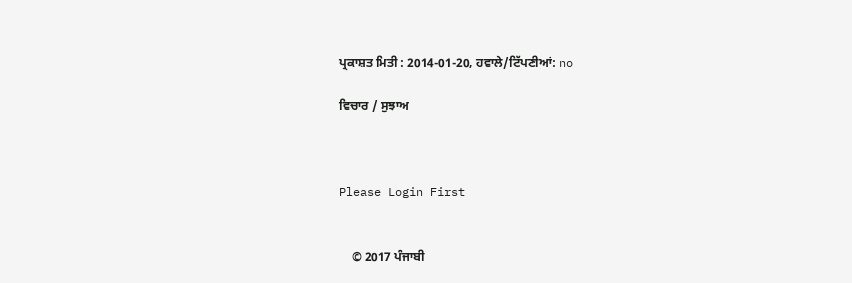ਪ੍ਰਕਾਸ਼ਤ ਮਿਤੀ : 2014-01-20, ਹਵਾਲੇ/ਟਿੱਪਣੀਆਂ: no

ਵਿਚਾਰ / ਸੁਝਾਅ



Please Login First


    © 2017 ਪੰਜਾਬੀ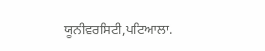ਯੂਨੀਵਰਸਿਟੀ,ਪਟਿਆਲਾ.